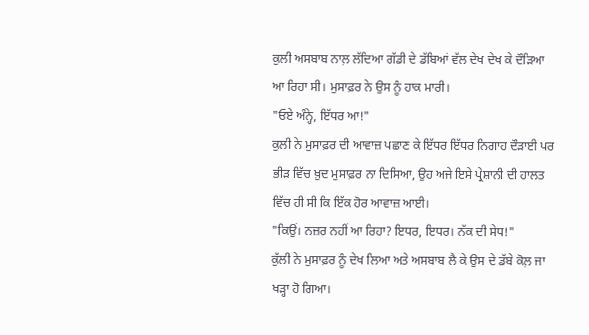ਕੁਲੀ ਅਸਬਾਬ ਨਾਲ਼ ਲੱਦਿਆ ਗੱਡੀ ਦੇ ਡੱਬਿਆਂ ਵੱਲ ਦੇਖ ਦੇਖ ਕੇ ਦੌੜਿਆ ਆ ਰਿਹਾ ਸੀ। ਮੁਸਾਫ਼ਰ ਨੇ ਉਸ ਨੂੰ ਹਾਕ ਮਾਰੀ।
"ਓਏ ਅੰਨ੍ਹੇ, ਇੱਧਰ ਆ!"
ਕੁਲੀ ਨੇ ਮੁਸਾਫ਼ਰ ਦੀ ਆਵਾਜ਼ ਪਛਾਣ ਕੇ ਇੱਧਰ ਇੱਧਰ ਨਿਗਾਹ ਦੌੜਾਈ ਪਰ ਭੀੜ ਵਿੱਚ ਖ਼ੁਦ ਮੁਸਾਫ਼ਰ ਨਾ ਦਿਸਿਆ, ਉਹ ਅਜੇ ਇਸੇ ਪ੍ਰੇਸ਼ਾਨੀ ਦੀ ਹਾਲਤ ਵਿੱਚ ਹੀ ਸੀ ਕਿ ਇੱਕ ਹੋਰ ਆਵਾਜ਼ ਆਈ।
"ਕਿਉਂ। ਨਜ਼ਰ ਨਹੀਂ ਆ ਰਿਹਾ? ਇਧਰ, ਇਧਰ। ਨੱਕ ਦੀ ਸੇਧ!"
ਕੁੱਲੀ ਨੇ ਮੁਸਾਫ਼ਰ ਨੂੰ ਦੇਖ ਲਿਆ ਅਤੇ ਅਸਬਾਬ ਲੈ ਕੇ ਉਸ ਦੇ ਡੱਬੇ ਕੋਲ਼ ਜਾ ਖੜ੍ਹਾ ਹੋ ਗਿਆ।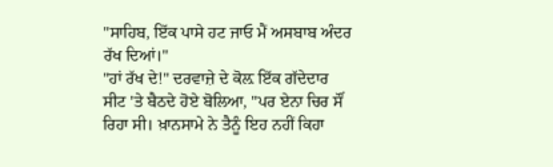"ਸਾਹਿਬ, ਇੱਕ ਪਾਸੇ ਹਟ ਜਾਓ ਮੈਂ ਅਸਬਾਬ ਅੰਦਰ ਰੱਖ ਦਿਆਂ।"
"ਹਾਂ ਰੱਖ ਦੇ!" ਦਰਵਾਜ਼ੇ ਦੇ ਕੋਲ਼ ਇੱਕ ਗੱਦੇਦਾਰ ਸੀਟ 'ਤੇ ਬੈਠਦੇ ਹੋਏ ਬੋਲਿਆ, "ਪਰ ਏਨਾ ਚਿਰ ਸੌਂ ਰਿਹਾ ਸੀ। ਖ਼ਾਨਸਾਮੇ ਨੇ ਤੈਨੂੰ ਇਹ ਨਹੀਂ ਕਿਹਾ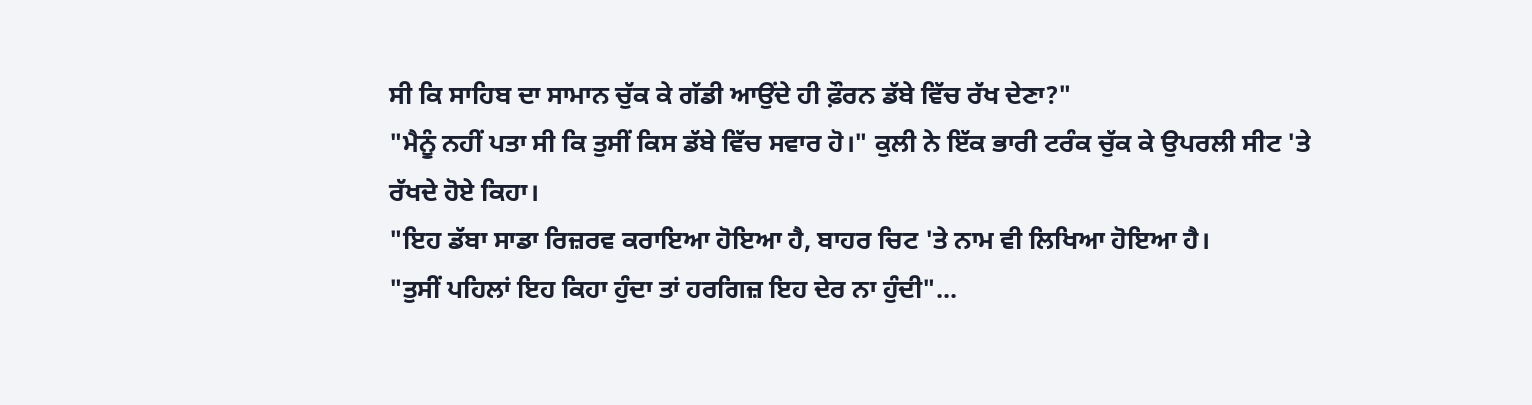ਸੀ ਕਿ ਸਾਹਿਬ ਦਾ ਸਾਮਾਨ ਚੁੱਕ ਕੇ ਗੱਡੀ ਆਉਂਦੇ ਹੀ ਫ਼ੌਰਨ ਡੱਬੇ ਵਿੱਚ ਰੱਖ ਦੇਣਾ?"
"ਮੈਨੂੰ ਨਹੀਂ ਪਤਾ ਸੀ ਕਿ ਤੁਸੀਂ ਕਿਸ ਡੱਬੇ ਵਿੱਚ ਸਵਾਰ ਹੋ।" ਕੁਲੀ ਨੇ ਇੱਕ ਭਾਰੀ ਟਰੰਕ ਚੁੱਕ ਕੇ ਉਪਰਲੀ ਸੀਟ 'ਤੇ ਰੱਖਦੇ ਹੋਏ ਕਿਹਾ।
"ਇਹ ਡੱਬਾ ਸਾਡਾ ਰਿਜ਼ਰਵ ਕਰਾਇਆ ਹੋਇਆ ਹੈ, ਬਾਹਰ ਚਿਟ 'ਤੇ ਨਾਮ ਵੀ ਲਿਖਿਆ ਹੋਇਆ ਹੈ।
"ਤੁਸੀਂ ਪਹਿਲਾਂ ਇਹ ਕਿਹਾ ਹੁੰਦਾ ਤਾਂ ਹਰਗਿਜ਼ ਇਹ ਦੇਰ ਨਾ ਹੁੰਦੀ"...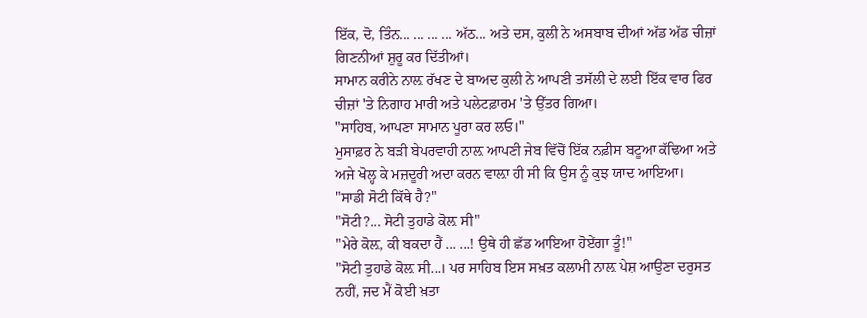ਇੱਕ, ਦੋ, ਤਿੰਨ... ... ... ... ਅੱਠ... ਅਤੇ ਦਸ, ਕੁਲੀ ਨੇ ਅਸਬਾਬ ਦੀਆਂ ਅੱਡ ਅੱਡ ਚੀਜ਼ਾਂ ਗਿਣਨੀਆਂ ਸ਼ੁਰੂ ਕਰ ਦਿੱਤੀਆਂ।
ਸਾਮਾਨ ਕਰੀਨੇ ਨਾਲ਼ ਰੱਖਣ ਦੇ ਬਾਅਦ ਕੁਲੀ ਨੇ ਆਪਣੀ ਤਸੱਲੀ ਦੇ ਲਈ ਇੱਕ ਵਾਰ ਫਿਰ ਚੀਜ਼ਾਂ 'ਤੇ ਨਿਗਾਹ ਮਾਰੀ ਅਤੇ ਪਲੇਟਫ਼ਾਰਮ 'ਤੇ ਉੱਤਰ ਗਿਆ।
"ਸਾਹਿਬ, ਆਪਣਾ ਸਾਮਾਨ ਪੂਰਾ ਕਰ ਲਓ।"
ਮੁਸਾਫ਼ਰ ਨੇ ਬੜੀ ਬੇਪਰਵਾਹੀ ਨਾਲ਼ ਆਪਣੀ ਜੇਬ ਵਿੱਚੋਂ ਇੱਕ ਨਫ਼ੀਸ ਬਟੂਆ ਕੱਢਿਆ ਅਤੇ ਅਜੇ ਖੋਲ੍ਹ ਕੇ ਮਜ਼ਦੂਰੀ ਅਦਾ ਕਰਨ ਵਾਲ਼ਾ ਹੀ ਸੀ ਕਿ ਉਸ ਨੂੰ ਕੁਝ ਯਾਦ ਆਇਆ।
"ਸਾਡੀ ਸੋਟੀ ਕਿੱਥੇ ਹੈ?"
"ਸੋਟੀ?... ਸੋਟੀ ਤੁਹਾਡੇ ਕੋਲ਼ ਸੀ"
"ਮੇਰੇ ਕੋਲ਼, ਕੀ ਬਕਦਾ ਹੈਂ ... ...! ਉਥੇ ਹੀ ਛੱਡ ਆਇਆ ਹੋਏਂਗਾ ਤੂੰ!"
"ਸੋਟੀ ਤੁਹਾਡੇ ਕੋਲ਼ ਸੀ...। ਪਰ ਸਾਹਿਬ ਇਸ ਸਖ਼ਤ ਕਲਾਮੀ ਨਾਲ਼ ਪੇਸ਼ ਆਉਣਾ ਦਰੁਸਤ ਨਹੀਂ, ਜਦ ਮੈਂ ਕੋਈ ਖ਼ਤਾ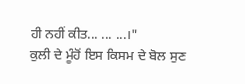ਹੀ ਨਹੀਂ ਕੀਤ... ... ...।"
ਕੁਲੀ ਦੇ ਮੂੰਹੋਂ ਇਸ ਕਿਸਮ ਦੇ ਬੋਲ ਸੁਣ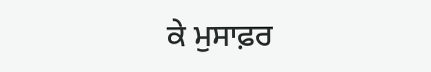ਕੇ ਮੁਸਾਫ਼ਰ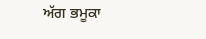ਅੱਗ ਭਮੂਕਾ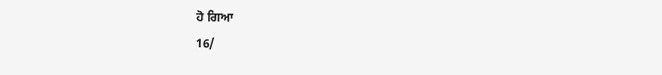ਹੋ ਗਿਆ
16/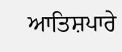ਆਤਿਸ਼ਪਾਰੇ